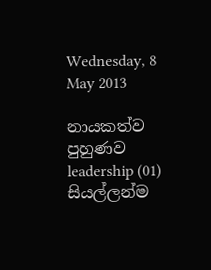Wednesday, 8 May 2013

නායකත්ව පුහුණව leadership (01) සියල්ලන්ම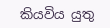කියවිය යුතු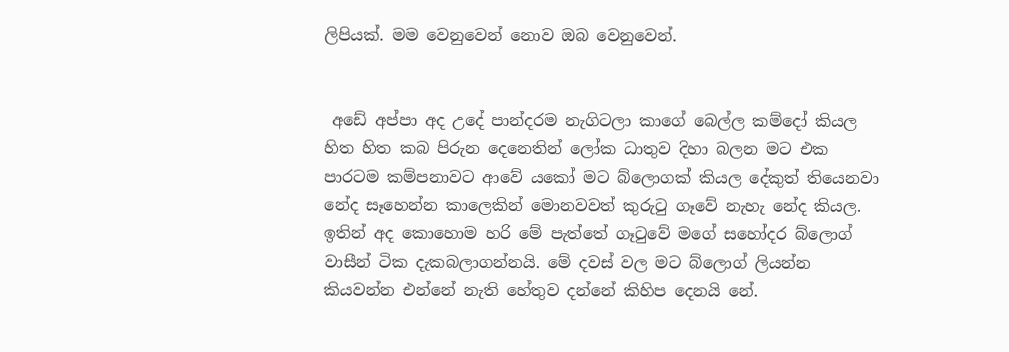ලිපියක්. මම වෙනුවෙන් නොව ඔබ වෙනුවෙන්.


 අඩේ අප්පා අද උදේ පාන්දරම නැගිටලා කාගේ බෙල්ල කම්දෝ කියල හිත හිත කබ පිරුන දෙනෙතින් ලෝක ධාතුව දිහා බලන මට එක පාරටම කම්පනාවට ආවේ යකෝ මට බ්ලොගක් කියල දේකුත් තියෙනවා නේද සෑහෙන්න කාලෙකින් මොනවවත් කුරුටු ගෑවේ නැහැ නේද කියල. ඉතින් අද කොහොම හරි මේ පැත්තේ ගෑටුවේ මගේ සහෝදර බ්ලොග් වාසීන් ටික දැකබලාගන්නයි. මේ දවස් වල මට බ්ලොග් ලියන්න කියවන්න එන්නේ නැති හේතුව දන්නේ කිහිප දෙනයි නේ.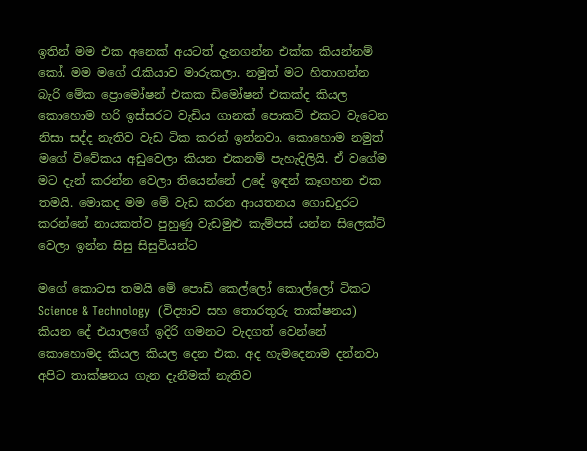ඉතින් මම එක අනෙක් අයටත් දැනගන්න එක්ක කියන්නම් කෝ. මම මගේ රැකියාව මාරුකලා. නමුත් මට හිතාගන්න බැරි මේක ප්‍රොමෝෂන් එකක ඩිමෝෂන් එකක්ද කියල කොහොම හරි ඉස්සරට වැඩිය ගානක් පොකට් එකට වැටෙන නිසා සද්ද නැතිව වැඩ ටික කරන් ඉන්නවා. කොහොම නමුත් මගේ විවේකය අඩුවෙලා කියන එකනම් පැහැදිලියි. ඒ වගේම මට දැන් කරන්න වෙලා තියෙන්නේ උදේ ඉඳන් කෑගහන එක තමයි. මොකද මම මේ වැඩ කරන ආයතනය ගොඩදුරට කරන්නේ නායකත්ව පුහුණු වැඩමුළු කැම්පස් යන්න සිලෙක්ට් වෙලා ඉන්න සිසු සිසුවියන්ට

මගේ කොටස තමයි මේ පොඩි කෙල්ලෝ කොල්ලෝ ටිකට Science & Technology  (විද්‍යාව සහ තොරතුරු තාක්ෂනය) කියන දේ එයාලගේ ඉදිරි ගමනට වැදගත් වෙන්නේ කොහොමද කියල කියල දෙන එක. අද හැමදෙනාම දන්නවා අපිට තාක්ෂනය ගැන දැනීමක් නැතිව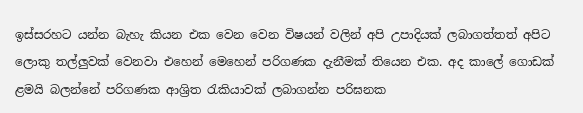ඉස්සරහට යන්න බැහැ කියන එක වෙන වෙන විෂයන් වලින් අපි උපාදියක් ලබාගත්තත් අපිට ලොකු තල්ලුවක් වෙනවා එහෙන් මෙහෙන් පරිගණක දැනීමක් තියෙන එක. අද කාලේ ගොඩක් ළමයි බලන්නේ පරිගණක ආශ්‍රිත රැකියාවක් ලබාගන්න පරිඝනක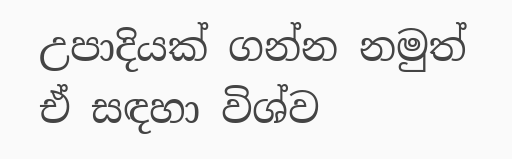උපාදියක් ගන්න නමුත් ඒ සඳහා විශ්ව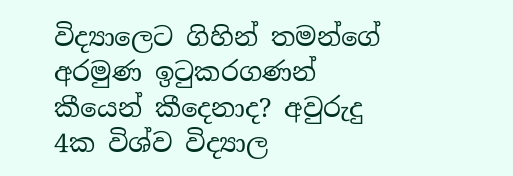විද්‍යාලෙට ගිහින් තමන්ගේ අරමුණ ඉටුකරගණන් කීයෙන් කීදෙනාද? අවුරුදු 4ක විශ්ව විද්‍යාල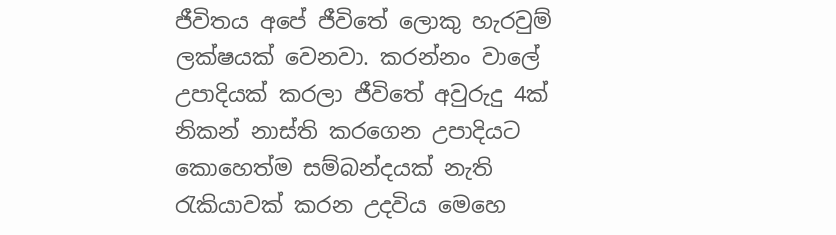ජීවිතය අපේ ජීවිතේ ලොකු හැරවුම් ලක්ෂයක් වෙනවා. කරන්නං වාලේ උපාදියක් කරලා ජීවිතේ අවුරුදු 4ක් නිකන් නාස්ති කරගෙන උපාදියට කොහෙත්ම සම්බන්දයක් නැති රැකියාවක් කරන උදවිය මෙහෙ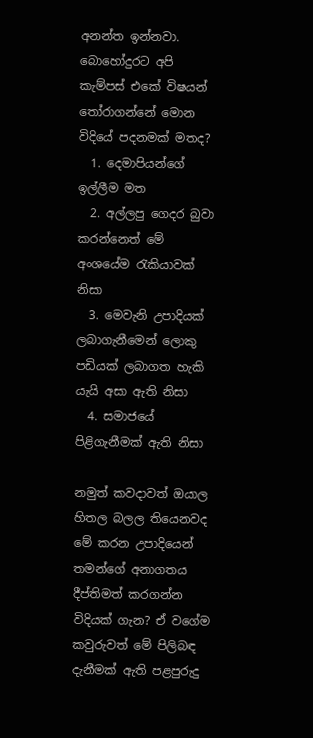අනන්ත ඉන්නවා. බොහෝදුරට අපි කැම්පස් එකේ විෂයන් තෝරාගන්නේ මොන විදියේ පදනමක් මතද?
  1. දෙමාපියන්ගේ ඉල්ලීම මත
  2. අල්ලපු ගෙදර බුවා කරන්නෙත් මේ අංශයේම රැකියාවක් නිසා
  3. මෙවැනි උපාදියක් ලබාගැනීමෙන් ලොකු පඩියක් ලබාගත හැකි යැයි අසා ඇති නිසා
  4. සමාජයේ පිළිගැනීමක් ඇති නිසා

නමුත් කවදාවත් ඔයාල හිතල බලල තියෙනවද මේ කරන උපාදියෙන් තමන්ගේ අනාගතය දීප්තිමත් කරගන්න විදියක් ගැන? ඒ වගේම කවුරුවත් මේ පිලිබඳ දැනීමක් ඇති පළපුරුදු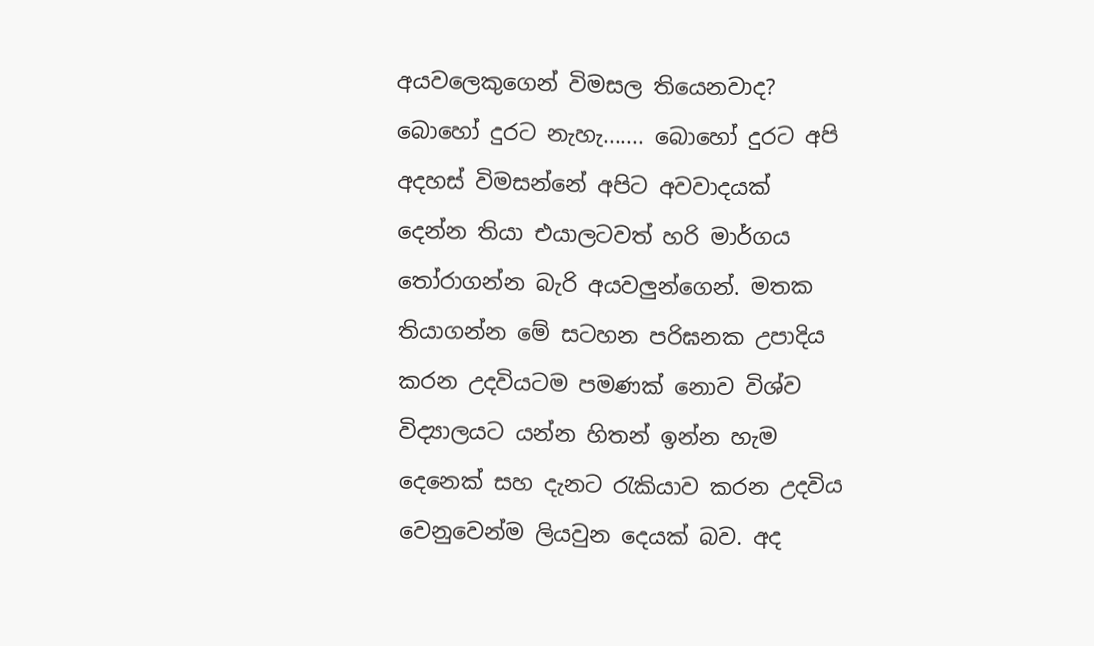අයවලෙකුගෙන් විමසල තියෙනවාද? බොහෝ දුරට නැහැ....... බොහෝ දුරට අපි අදහස් විමසන්නේ අපිට අවවාදයක් දෙන්න තියා එයාලටවත් හරි මාර්ගය තෝරාගන්න බැරි අයවලුන්ගෙන්. මතක තියාගන්න මේ සටහන පරිඝනක උපාදිය කරන උදවියටම පමණක් නොව විශ්ව විද්‍යාලයට යන්න හිතන් ඉන්න හැම දෙනෙක් සහ දැනට රැකියාව කරන උදවිය  වෙනුවෙන්ම ලියවුන දෙයක් බව. අද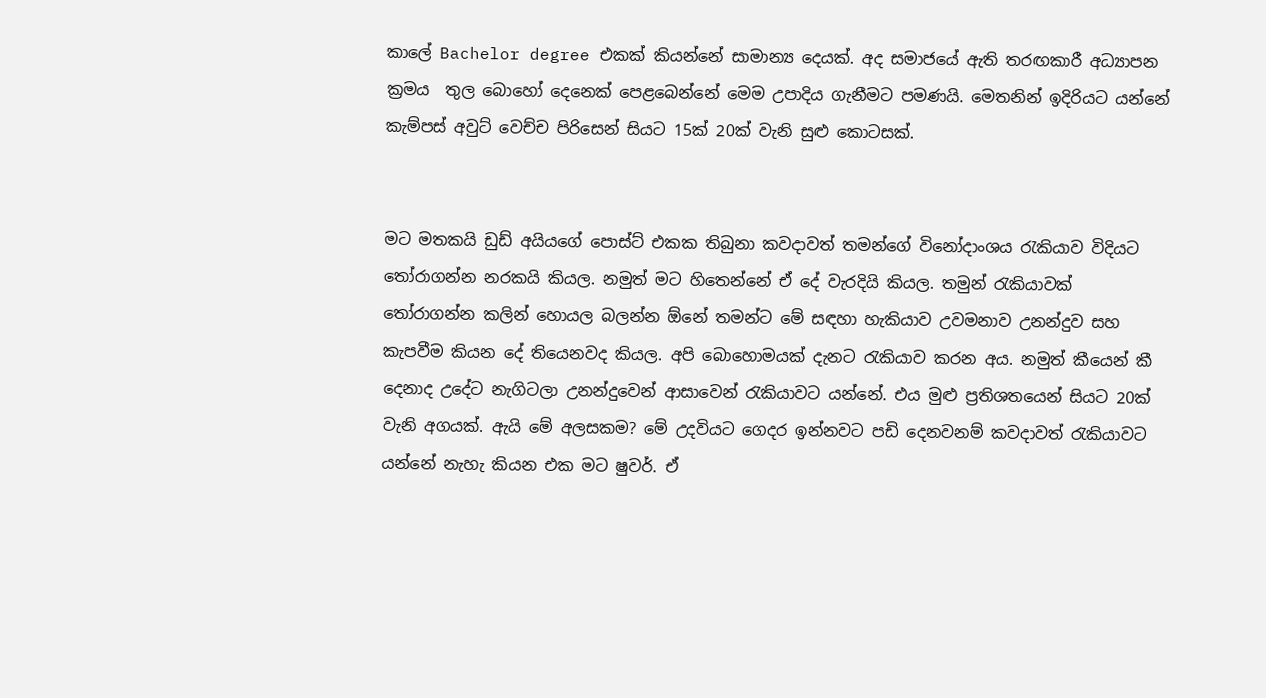කාලේ Bachelor degree එකක් කියන්නේ සාමාන්‍ය දෙයක්. අද සමාජයේ ඇති තරඟකාරී අධ්‍යාපන ක්‍රමය  තුල බොහෝ දෙනෙක් පෙළබෙන්නේ මෙම උපාදිය ගැනීමට පමණයි. මෙතනින් ඉදිරියට යන්නේ කැම්පස් අවුට් වෙච්ච පිරිසෙන් සියට 15ක් 20ක් වැනි සුළු කොටසක්.


මට මතකයි ඩුඩ් අයියගේ පොස්ට් එකක තිබුනා කවදාවත් තමන්ගේ විනෝදාංශය රැකියාව විදියට තෝරාගන්න නරකයි කියල. නමුත් මට හිතෙන්නේ ඒ දේ වැරදියි කියල. තමුන් රැකියාවක් තෝරාගන්න කලින් හොයල බලන්න ඕනේ තමන්ට මේ සඳහා හැකියාව උවමනාව උනන්දුව සහ කැපවීම කියන දේ තියෙනවද කියල. අපි බොහොමයක් දැනට රැකියාව කරන අය. නමුත් කීයෙන් කී දෙනාද උදේට නැගිටලා උනන්දුවෙන් ආසාවෙන් රැකියාවට යන්නේ. එය මුළු ප්‍රතිශතයෙන් සියට 20ක් වැනි අගයක්. ඇයි මේ අලසකම? මේ උදවියට ගෙදර ඉන්නවට පඩි දෙනවනම් කවදාවත් රැකියාවට යන්නේ නැහැ කියන එක මට ෂුවර්. ඒ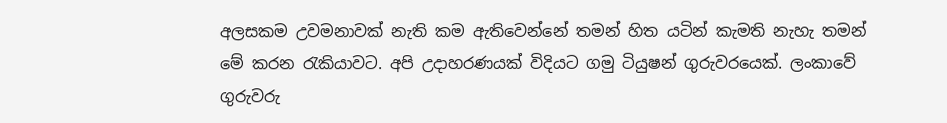අලසකම උවමනාවක් නැති කම ඇතිවෙන්නේ තමන් හිත යටින් කැමති නැහැ තමන් මේ කරන රැකියාවට. අපි උදාහරණයක් විදියට ගමු ටියුෂන් ගුරුවරයෙක්. ලංකාවේ ගුරුවරු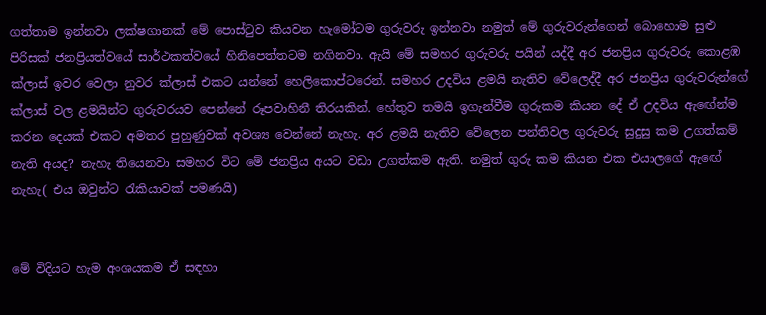ගත්තාම ඉන්නවා ලක්ෂගානක් මේ පොස්ටුව කියවන හැමෝටම ගුරුවරු ඉන්නවා නමුත් මේ ගුරුවරුන්ගෙන් බොහොම සුළු පිරිසක් ජනප්‍රියත්වයේ සාර්ථකත්වයේ හිනිපෙත්තටම නගිනවා. ඇයි මේ සමහර ගුරුවරු පයින් යද්දී අර ජනප්‍රිය ගුරුවරු කොළඹ ක්ලාස් ඉවර වෙලා නුවර ක්ලාස් එකට යන්නේ හෙලිකොප්ටරෙන්. සමහර උදවිය ළමයි නැතිව වේලෙද්දී අර ජනප්‍රිය ගුරුවරුන්ගේ ක්ලාස් වල ළමයින්ට ගුරුවරයව පෙන්නේ රූපවාහිනී තිරයකින්. හේතුව තමයි ඉගැන්වීම ගුරුකම කියන දේ ඒ උදවිය ඇඟේන්ම කරන දෙයක් එකට අමතර පුහුණුවක් අවශ්‍ය වෙන්නේ නැහැ. අර ළමයි නැතිව වේලෙන පන්තිවල ගුරුවරු සුදුසු කම උගත්කම් නැති අයද? නැහැ තියෙනවා සමහර විට මේ ජනප්‍රිය අයට වඩා උගත්කම ඇති. නමුත් ගුරු කම කියන එක එයාලගේ ඇඟේ නැහැ( එය ඔවුන්ට රැකියාවක් පමණයි)


මේ විදියට හැම අංශයකම ඒ සඳහා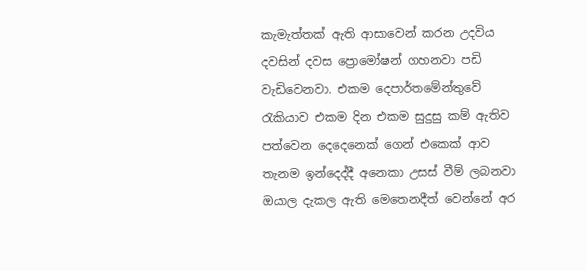කැමැත්තක් ඇති ආසාවෙන් කරන උදවිය දවසින් දවස ප්‍රොමෝෂන් ගහනවා පඩි වැඩිවෙනවා. එකම දෙපාර්තමේන්තුවේ රැකියාව එකම දින එකම සුදුසු කම් ඇතිව පත්වෙන දෙදෙනෙක් ගෙන් එකෙක් ආව තැනම ඉන්දෙද්දී අනෙකා උසස් වීම් ලබනවා ඔයාල දැකල ඇති මෙතෙනදීත් වෙන්නේ අර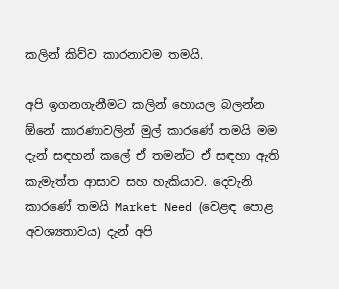කලින් කිව්ව කාරනාවම තමයි.

අපි ඉගනගැනීමට කලින් හොයල බලන්න ඕනේ කාරණාවලින් මුල් කාරණේ තමයි මම දැන් සඳහන් කලේ ඒ තමන්ට ඒ සඳහා ඇති කැමැත්ත ආසාව සහ හැකියාව. දෙවැනි කාරණේ තමයි Market Need (වෙළඳ පොළ අවශ්‍යතාවය) දැන් අපි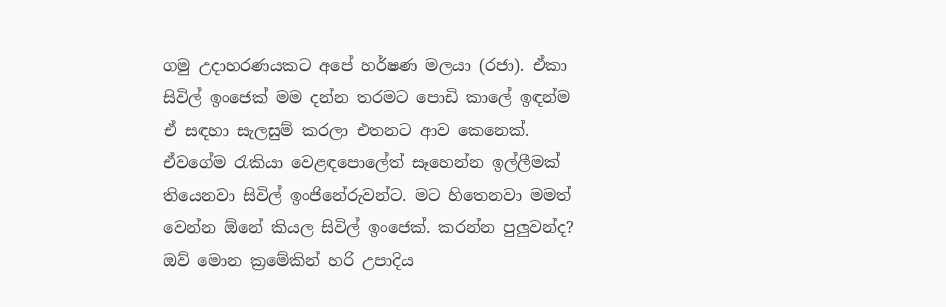ගමු උදාහරණයකට අපේ හර්ෂණ මලයා (රජා). ඒකා සිවිල් ඉංජෙක් මම දන්න තරමට පොඩි කාලේ ඉඳන්ම ඒ සඳහා සැලසුම් කරලා එතනට ආව කෙනෙක්. ඒවගේම රැකියා වෙළඳපොලේත් සෑහෙන්න ඉල්ලීමක් තියෙනවා සිවිල් ඉංජිනේරුවන්ට. මට හිතෙනවා මමත් වෙන්න ඕනේ කියල සිවිල් ඉංජෙක්. කරන්න පුලුවන්ද? ඔව් මොන ක්‍රමේකින් හරි උපාදිය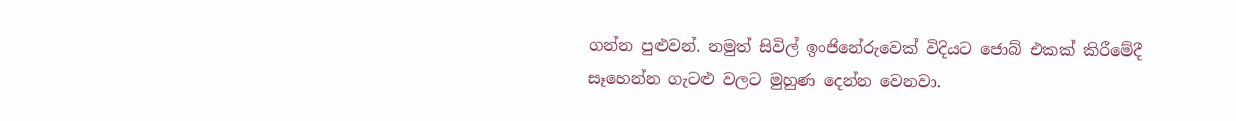ගන්න පුළුවන්. නමුත් සිවිල් ඉංජිනේරුවෙක් විදියට ජොබ් එකක් කිරීමේදී සෑහෙන්න ගැටළු වලට මුහුණ දෙන්න වෙනවා.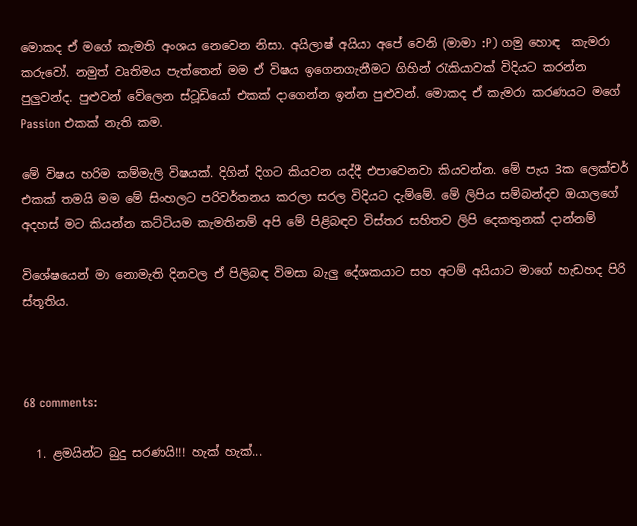මොකද ඒ මගේ කැමති අංශය නෙවෙන නිසා. අයිලාෂ් අයියා අපේ වෙනි (මාමා :P) ගමු හොඳ  කැමරා කරුවෝ. නමුත් වෘතිමය පැත්තෙන් මම ඒ විෂය ඉගෙනගැනීමට ගිහින් රැකියාවක් විදියට කරන්න පුලුවන්ද. පුළුවන් වේලෙන ස්ටූඩියෝ එකක් දාගෙන්න ඉන්න පුළුවන්. මොකද ඒ කැමරා කරණයට මගේ Passion එකක් නැති කම.

මේ විෂය හරිම කම්මැලි විෂයක්. දිගින් දිගට කියවන යද්දී එපාවෙනවා කියවන්න. මේ පැය 3ක ලෙක්චර් එකක් තමයි මම මේ සිංහලට පරිවර්තනය කරලා සරල විදියට දැම්මේ. මේ ලිපිය සම්බන්දව ඔයාලගේ අදහස් මට කියන්න කට්ටියම කැමතිනම් අපි මේ පිළිබඳව විස්තර සහිතව ලිපි දෙකතුනක් දාන්නම්

විශේෂයෙන් මා නොමැති දිනවල ඒ පිලිබඳ විමසා බැලු දේශකයාට සහ අටම් අයියාට මාගේ හැඩහද පිරි ස්තූතිය.



68 comments:

  1. ළමයින්ට බුදු සරණයි!!! හැක් හැක්...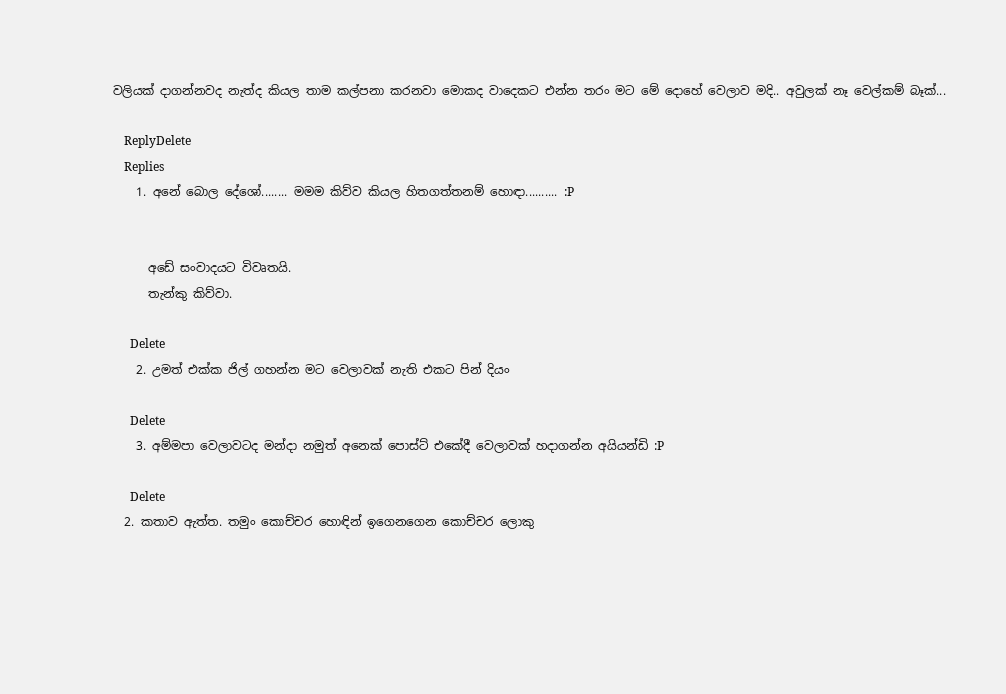වලියක් දාගන්නවද නැත්ද කියල තාම කල්පනා කරනවා මොකද වාදෙකට එන්න තරං මට මේ දොහේ වෙලාව මදි.. අවුලක් නෑ වෙල්කම් බෑක්...

    ReplyDelete
    Replies
    1. අනේ බොල දේශෝ........ මමම කිව්ව කියල හිතගත්තනම් හොඳා.......... :P


      අඩේ සංවාදයට විවෘතයි.
      තැන්කු කිව්වා.

      Delete
    2. උමත් එක්ක ජිල් ගහන්න මට වෙලාවක් නැති එකට පින් දියං

      Delete
    3. අම්මපා වෙලාවටද මන්දා නමුත් අනෙක් පොස්ට් එකේදී වෙලාවක් හදාගන්න අයියන්ඩි :P

      Delete
  2. කතාව ඇත්ත. තමුං කොච්චර හොඳින් ඉගෙනගෙන කොච්චර ලොකු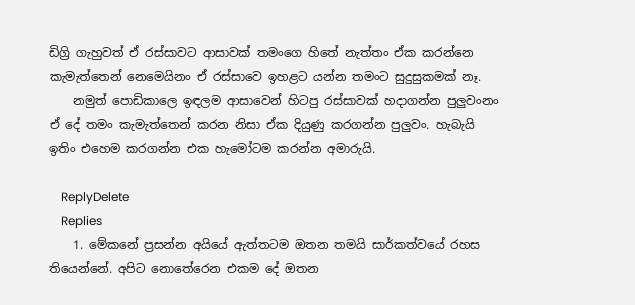ඩිග්‍රි ගැහුවත් ඒ රස්සාවට ආසාවක් තමංගෙ හිතේ නැත්තං ඒක කරන්නෙ කැමැත්තෙන් නෙමෙයිනං ඒ රස්සාවෙ ඉහළට යන්න තමංට සුදුසුකමක් නෑ.
    නමුත් පොඩිකාලෙ ඉඳලම ආසාවෙන් හිටපු රස්සාවක් හදාගන්න පුලුවංනං ඒ දේ තමං කැමැත්තෙන් කරන නිසා ඒක දියුණු කරගන්න පුලුවං. හැබැයි ඉතිං එහෙම කරගන්න එක හැමෝටම කරන්න අමාරුයි.

    ReplyDelete
    Replies
    1. මේකනේ ප්‍රසන්න අයියේ ඇත්තටම ඔතන තමයි සාර්කත්වයේ රහස තියෙන්නේ. අපිට නොතේරෙන එකම දේ ඔතන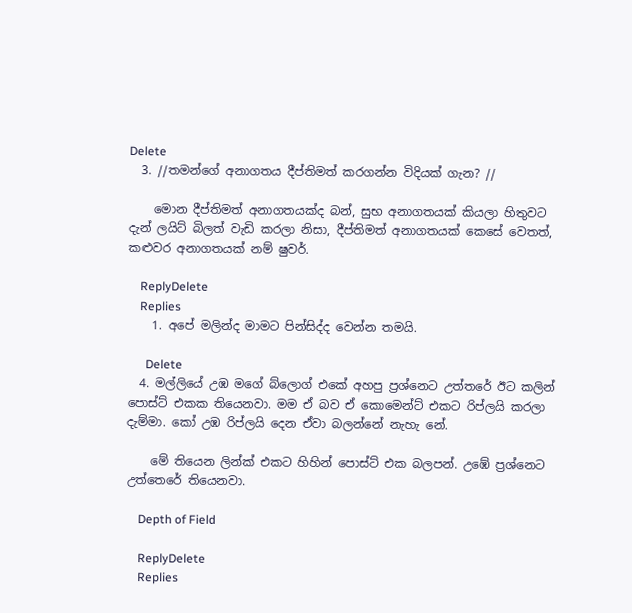Delete
  3. //තමන්ගේ අනාගතය දීප්තිමත් කරගන්න විදියක් ගැන? //

    මොන දීප්තිමත් අනාගතයක්ද බන්, සුභ අනාගතයක් කියලා හිතුවට දැන් ලයිට් බිලත් වැඩි කරලා නිසා, දීප්තිමත් අනාගතයක් කෙසේ වෙතත්, කළුවර අනාගතයක් නම් ෂුවර්.

    ReplyDelete
    Replies
    1. අපේ මලින්ද මාමට පින්සිද්ද වෙන්න තමයි.

      Delete
  4. මල්ලියේ උඹ මගේ බ්ලොග් එකේ අහපු ප්‍රශ්නෙට උත්තරේ ඊට කලින් පොස්ට් එකක තියෙනවා. මම ඒ බව ඒ කොමෙන්ට් එකට රිප්ලයි කරලා දැම්මා. කෝ උඹ රිප්ලයි දෙන ඒවා බලන්නේ නැහැ නේ.

    මේ තියෙන ලින්ක් එකට හිහින් පොස්ට් එක බලපන්. උඹේ ප්‍රශ්නෙට උත්තෙරේ තියෙනවා.

    Depth of Field

    ReplyDelete
    Replies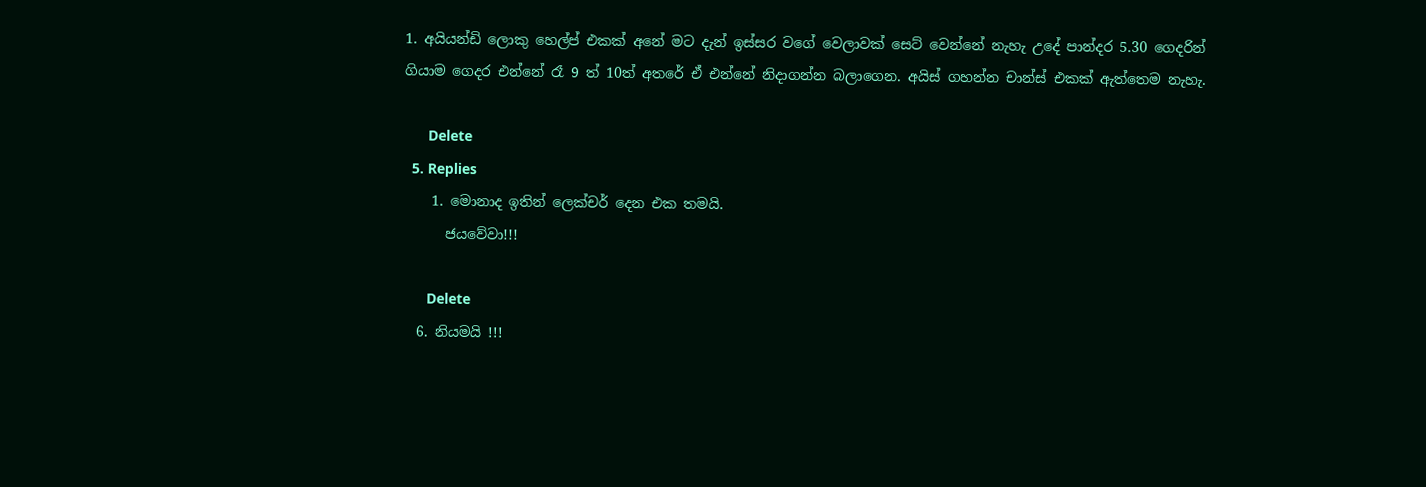1. අයියන්ඩි ලොකු හෙල්ප් එකක් අනේ මට දැන් ඉස්සර වගේ වෙලාවක් සෙට් වෙන්නේ නැහැ උදේ පාන්දර 5.30 ගෙදරින් ගියාම ගෙදර එන්නේ රෑ 9 ත් 10ත් අතරේ ඒ එන්නේ නිදාගන්න බලාගෙන. අයිස් ගහන්න චාන්ස් එකක් ඇත්තෙම නැහැ.

      Delete
  5. Replies
    1. මොනාද ඉතින් ලෙක්චර් දෙන එක තමයි.
      ජයවේවා!!!

      Delete
  6. නියමයි !!!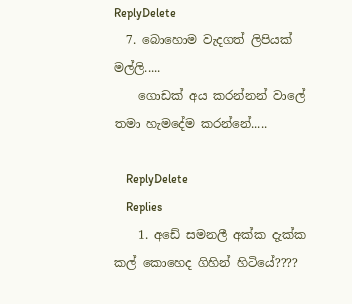ReplyDelete
  7. බොහොම වැදගත් ලිපියක් මල්ලි.....
    ගොඩක් අය කරන්නන් වාලේ තමා හැමදේම කරන්නේ.....

    ReplyDelete
    Replies
    1. අඩේ සමනලී අක්ක දැක්ක කල් කොහෙද ගිහින් හිටියේ????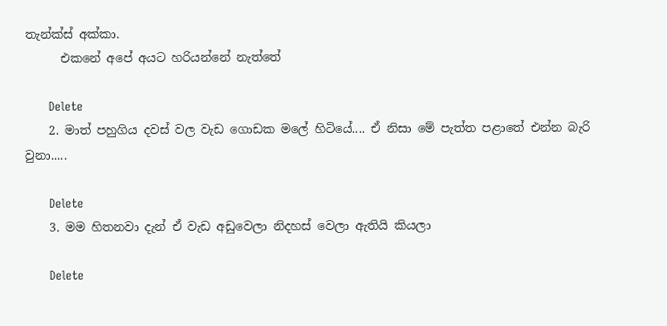තැන්ක්ස් අක්කා.
      එකනේ අපේ අයට හරියන්නේ නැත්තේ

      Delete
    2. මාත් පහුගිය දවස් වල වැඩ ගොඩක මලේ හිටියේ.... ඒ නිසා මේ පැත්ත පළාතේ එන්න බැරි වුනා.....

      Delete
    3. මම හිතනවා දැන් ඒ වැඩ අඩුවෙලා නිදහස් වෙලා ඇතියි කියලා

      Delete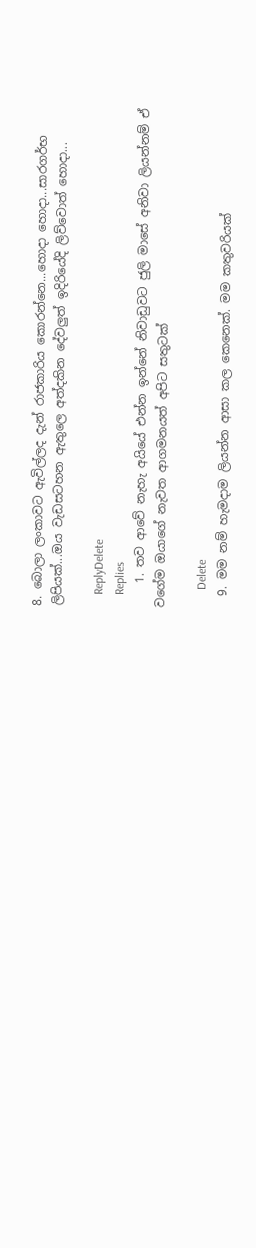8. බොලා ලංකාවට ඇවිල්ලද දැන් රාජකාරිය කොරන්නෙ...හොදා හොදා...සාරගර්භ ලිපියක්...ඔය වැඩසටහන ඇතුලෙ අත්දකින දේවලුත් ඉදිරියේදි ලිව්වොත් හොදා...

    ReplyDelete
    Replies
    1. තව ආවේ නැහැ අයියේ එන්න ඉන්නේ නිවාඩුවට ජුලි මාසේ අනිවා ලියන්නම් ඒ වගේම ඔයාගේ නැවත ආගමනයත් අපිට සතුටක්

      Delete
  9. මම නම් හැමදාම ලියන්න ආසා කල කෙනෙක්. මම කතුවරියක්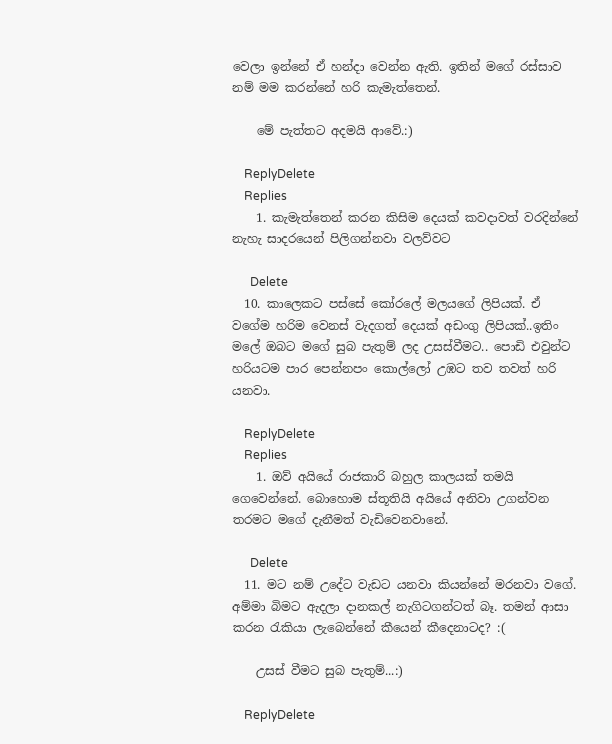වෙලා ඉන්නේ ඒ හන්දා වෙන්න ඇති. ඉතින් මගේ රස්සාව නම් මම කරන්නේ හරි කැමැත්තෙන්.

    මේ පැත්තට අදමයි ආවේ.:)

    ReplyDelete
    Replies
    1. කැමැත්තෙන් කරන කිසිම දෙයක් කවදාවත් වරදින්නේ නැහැ සාදරයෙන් පිලිගන්නවා වලව්වට

      Delete
  10. කාලෙකට පස්සේ කෝරලේ මලයගේ ලිපියක්. ඒ වගේම හරිම වෙනස් වැදගත් දෙයක් අඩංගු ලිපියක්..ඉතිං මලේ ඔබට මගේ සුබ පැතුම් ලද උසස්වීමට.. පොඩි එවුන්ට හරියටම පාර පෙන්නපං කොල්ලෝ උඹට තව තවත් හරි යනවා.

    ReplyDelete
    Replies
    1. ඔව් අයියේ රාජකාරි බහුල කාලයක් තමයි ගෙවෙන්නේ. බොහොම ස්තූතියි අයියේ අනිවා උගන්වන තරමට මගේ දැනීමත් වැඩිවෙනවානේ.

      Delete
  11. මට නම් උදේට වැඩට යනවා කියන්නේ මරනවා වගේ. අම්මා බිමට ඇදලා දානකල් නැගිටගන්ටත් බෑ. තමන් ආසා කරන රැකියා ලැබෙන්නේ කීයෙන් කීදෙනාටද? :(

    උසස් වීමට සුබ පැතුම්...:)

    ReplyDelete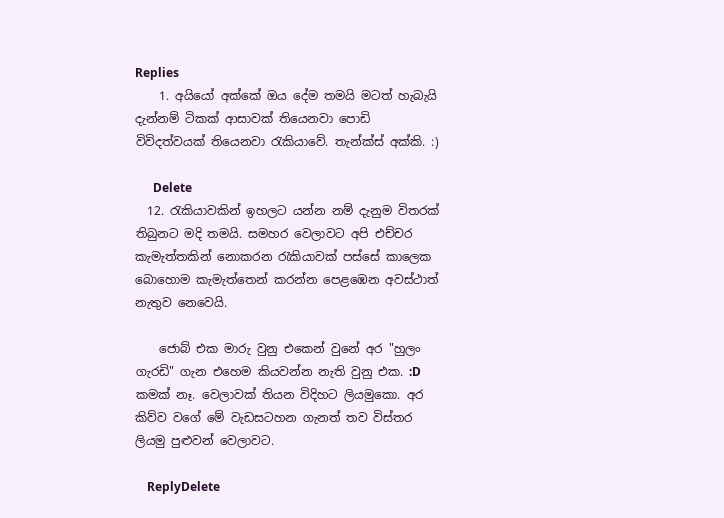Replies
    1. අයියෝ අක්කේ ඔය දේම තමයි මටත් හැබැයි දැන්නම් ටිකක් ආසාවක් තියෙනවා පොඩි විවිදත්වයක් තියෙනවා රැකියාවේ. තැන්ක්ස් අක්කි. :)

      Delete
  12. රැකියාවකින් ඉහලට යන්න නම් දැනුම විතරක් තිබුනට මදි තමයි. සමහර වෙලාවට අපි එච්චර කැමැත්තකින් නොකරන රැකියාවක් පස්සේ කාලෙක බොහොම කැමැත්තෙන් කරන්න පෙළඹෙන අවස්ථාත් නැතුව නෙවෙයි.

    ජොබ් එක මාරු වුනු එකෙන් වුනේ අර "හුලං ගැරඩි" ගැන එහෙම කියවන්න නැති වුනු එක. :D කමක් නෑ. වෙලාවක් තියන විදිහට ලියමුකො. අර කිව්ව වගේ මේ වැඩසටහන ගැනත් තව විස්තර ලියමු පුළුවන් වෙලාවට.

    ReplyDelete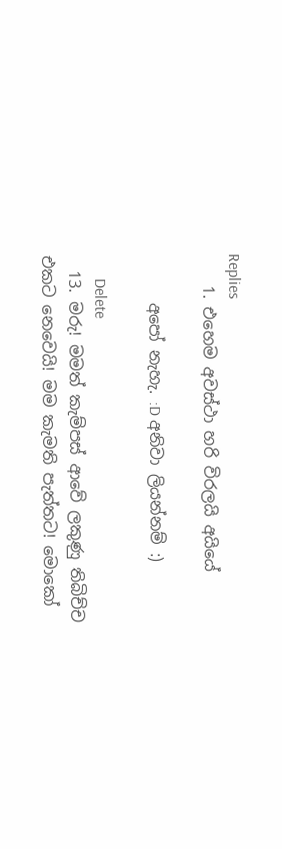Replies
    1. එහෙම අවස්ථා හරි විරලයි අයියේ

      අපෝ නැහැ. :D අනිවා ලියන්නම් :)

      Delete
  13. මරු! මමත් කැම්පස් ආවේ ලකුණු තිබිච්ච එකට නෙවෙයි! මම කැමති පැත්තට! මොකෝ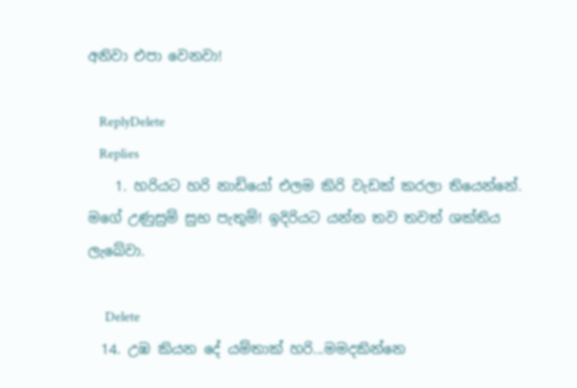අනිවා එපා වෙනවා!

    ReplyDelete
    Replies
    1. හරියට හරි නාඩියෝ එලම කිරි වැඩක් කරලා තියෙන්නේ. මගේ උණුසුම් සුභ පැතුම්! ඉදිරියට යන්න තව තවත් ශක්තිය ලැබේවා.

      Delete
  14. උඹ කියන දේ යම්තාක් හරි...මමදකින්නෙ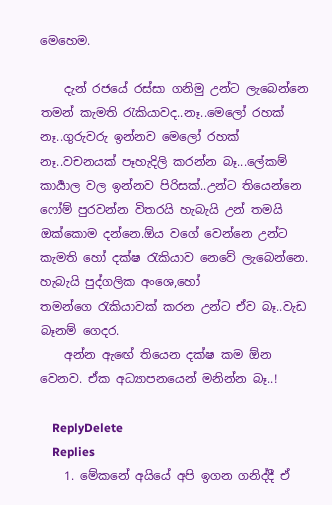මෙහෙම.

    දැන් රජයේ රස්සා ගනිමු උන්ට ලැබෙන්නෙ තමන් කැමති ‍රැකියාවද..නෑ..මෙලෝ රහක් නෑ..ගුරුවරු ඉන්නව මෙලෝ රහක් නෑ..වචනයක් පෑහැදිලි කරන්න බෑ...ලේකම් කාර්‍යාල වල ඉන්නව පිරිසක්..උන්ට තියෙන්නෙ ෆෝම් පුරවන්න විතරයි හැබැයි උන් තමයි ඔක්කොම දන්නෙ.ඕය වගේ වෙන්නෙ උන්ට කැමති හෝ දක්ෂ ‍රැකියාව නෙවේ ලැබෙන්නෙ. හැබැයි පුද්ගලික අංශෙ,හෝ තමන්ගෙ ‍රැකියාවක් කරන උන්ට ඒව බෑ..වැඩ බෑනම් ගෙදර.
    අන්න ඇඟේ තියෙන දක්ෂ කම ඕන වෙනව. ඒක අධ්‍යාපනයෙන් මනින්න බෑ..!

    ReplyDelete
    Replies
    1. මේකනේ අයියේ අපි ඉගන ගනිද්දී ඒ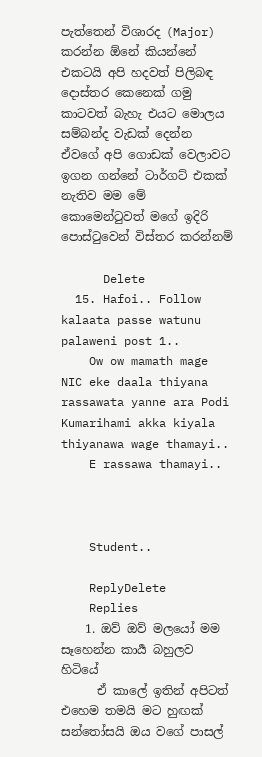පැත්තෙන් විශාරද (Major) කරන්න ඕනේ කියන්නේ එකටයි අපි හදවත් පිලිබඳ දොස්තර කෙනෙක් ගමු කාටවත් බැහැ එයට මොලය සම්බන්ද වැඩක් දෙන්න ඒවගේ අපි ගොඩක් වෙලාවට ඉගන ගන්නේ ටාර්ගට් එකක් නැතිව මම මේ කොමෙන්ටුවත් මගේ ඉදිරි පොස්ටුවෙන් විස්තර කරන්නම්

      Delete
  15. Hafoi.. Follow kalaata passe watunu palaweni post 1..
    Ow ow mamath mage NIC eke daala thiyana rassawata yanne ara Podi Kumarihami akka kiyala thiyanawa wage thamayi..
    E rassawa thamayi..



    Student..

    ReplyDelete
    Replies
    1. ඔව් ඔව් මලයෝ මම සෑහෙන්න කාර්‍ය බහුලව හිටියේ
      ඒ කාලේ ඉතින් අපිටත් එහෙම තමයි මට හුඟක් සන්තෝසයි ඔය වගේ පාසල්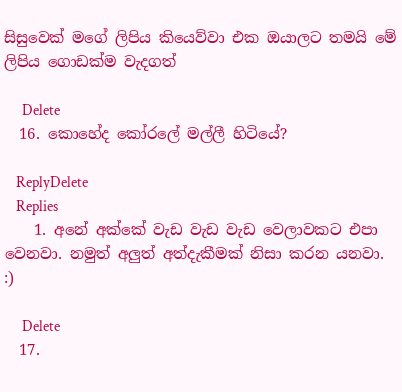සිසුවෙක් මගේ ලිපිය කියෙව්වා එක ඔයාලට තමයි මේ ලිපිය ගොඩක්ම වැදගත්

      Delete
  16. කොහේද කෝරලේ මල්ලී හිටියේ?

    ReplyDelete
    Replies
    1. අනේ අක්කේ වැඩ වැඩ වැඩ වෙලාවකට එපා වෙනවා. නමුත් අලුත් අත්දැකීමක් නිසා කරන යනවා. :)

      Delete
  17.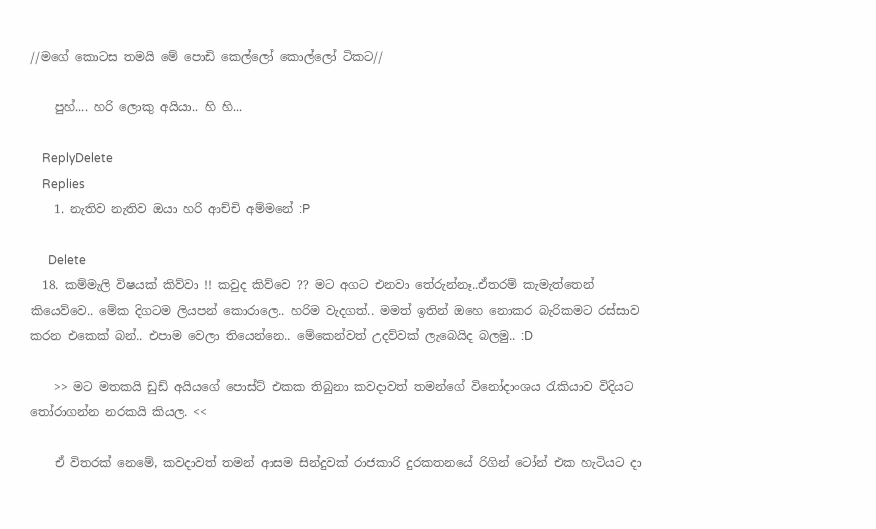//මගේ කොටස තමයි මේ පොඩි කෙල්ලෝ කොල්ලෝ ටිකට//

    පුහ්.... හරි ලොකු අයියා.. හි හි...

    ReplyDelete
    Replies
    1. නැතිව නැතිව ඔයා හරි ආච්චි අම්මනේ :P

      Delete
  18. කම්මැලි විෂයක් කිව්වා !! කවුද කිව්වෙ ?? මට අගට එනවා තේරුන්නෑ..ඒතරම් කැමැත්තෙන් කියෙව්වෙ.. මේක දිගටම ලියපන් කොරාලෙ.. හරිම වැදගත්.. මමත් ඉතින් ඔහෙ නොකර බැරිකමට රස්සාව කරන එකෙක් බන්.. එපාම වෙලා තියෙන්නෙ.. මේකෙන්වත් උදව්වක් ලැබෙයිද බලමු.. :D

    >> මට මතකයි ඩුඩ් අයියගේ පොස්ට් එකක තිබුනා කවදාවත් තමන්ගේ විනෝදාංශය රැකියාව විදියට තෝරාගන්න නරකයි කියල. <<

    ඒ විතරක් නෙමේ, කවදාවත් තමන් ආසම සින්දුවක් රාජකාරි දුරකතනයේ රිගින් ටෝන් එක හැටියට දා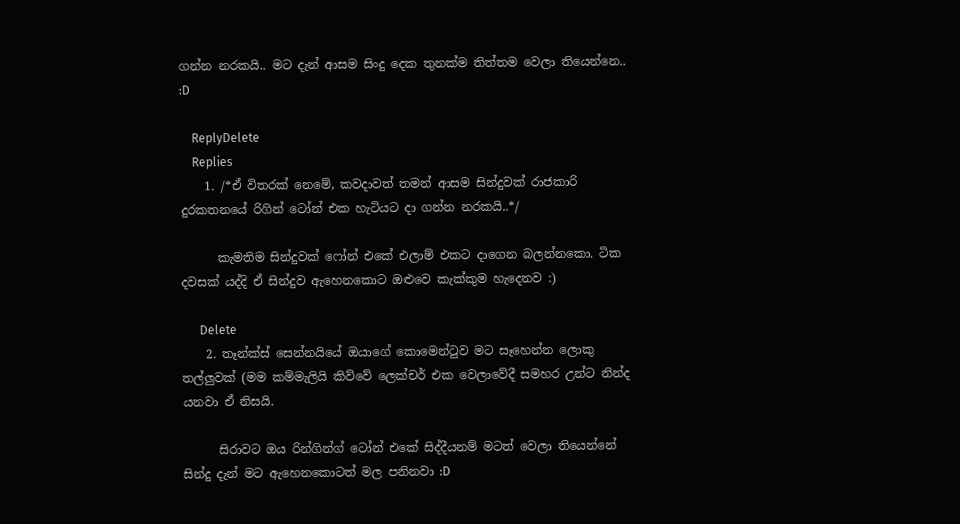ගන්න නරකයි.. මට දැන් ආසම සිංදු දෙක තුනක්ම තිත්තම වෙලා තියෙන්නෙ.. :D

    ReplyDelete
    Replies
    1. /*ඒ විතරක් නෙමේ, කවදාවත් තමන් ආසම සින්දුවක් රාජකාරි දුරකතනයේ රිගින් ටෝන් එක හැටියට දා ගන්න නරකයි..*/

      කැමතිම සින්දුවක් ෆෝන් එකේ එලාම් එකට දාගෙන බලන්නකො. ටික දවසක් යද්දි ඒ සින්දුව ඇහෙනකොට ඔළුවෙ කැක්කුම හැදෙනව :)

      Delete
    2. තෑන්ක්ස් සෙන්නයියේ ඔයාගේ කොමෙන්ටුව මට සෑහෙන්න ලොකු තල්ලුවක් (මම කම්මැලියි කිව්වේ ලෙක්චර් එක වෙලාවේදී සමහර උන්ට නින්ද යනවා ඒ නිසයි.

      සිරාවට ඔය රින්ගින්ග් ටෝන් එකේ සිද්දීයනම් මටත් වෙලා තියෙන්නේ සින්දු දැන් මට ඇහෙනකොටත් මල පනිනවා :D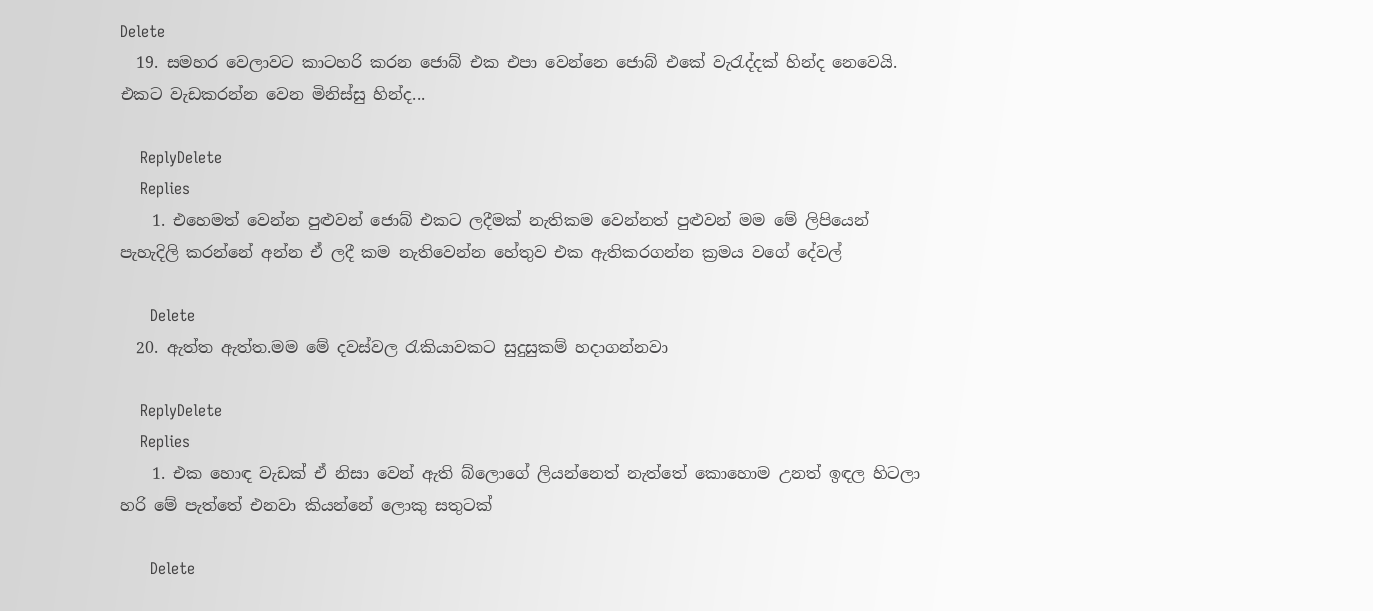Delete
  19. සමහර වෙලාවට කාටහරි කරන ජොබ් එක එපා වෙන්නෙ ජොබ් එකේ වැරැද්දක් හින්ද නෙවෙයි. එකට වැඩකරන්න වෙන මිනිස්සු හින්ද...

    ReplyDelete
    Replies
    1. එහෙමත් වෙන්න පුළුවන් ජොබ් එකට ලදීමක් නැතිකම වෙන්නත් පුළුවන් මම මේ ලිපියෙන් පැහැදිලි කරන්නේ අන්න ඒ ලදී කම නැතිවෙන්න හේතුව එක ඇතිකරගන්න ක්‍රමය වගේ දේවල්

      Delete
  20. ඇත්ත ඇත්ත.මම මේ දවස්වල රැකියාවකට සුදුසුකම් හදාගන්නවා

    ReplyDelete
    Replies
    1. එක හොඳ වැඩක් ඒ නිසා වෙන් ඇති බ්ලොගේ ලියන්නෙත් නැත්තේ කොහොම උනත් ඉඳල හිටලා හරි මේ පැත්තේ එනවා කියන්නේ ලොකු සතුටක්

      Delete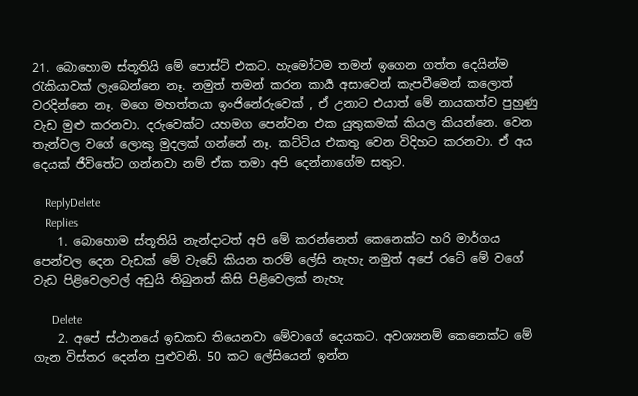21. බොහොම ස්තූතියි මේ පොස්ට් එකට. හැමෝටම තමන් ඉගෙන ගත්ත දෙයින්ම රැකියාවක් ලැබෙන්නෙ නෑ. නමුත් තමන් කරන කාර්‍ය අසාවෙන් කැපවීමෙන් කලොත් වරදින්නෙ නෑ. මගෙ මහත්තයා ඉංජිනේරුවෙක් , ඒ උනාට එයාත් මේ නායකත්ව පුහුණු වැඩ මුළු කරනවා. දරුවෙක්ට යහමග පෙන්වන එක යුතුකමක් කියල කියන්නෙ. වෙන තැන්වල වගේ ලොකු මුදලක් ගන්නේ නෑ. කට්ටිය එකතු වෙන විදිහට කරනවා. ඒ අය දෙයක් ජීවිතේට ගන්නවා නම් ඒක තමා අපි දෙන්නාගේම සතුට.

    ReplyDelete
    Replies
    1. බොහොම ස්තූතියි නැන්දාටත් අපි මේ කරන්නෙත් කෙනෙක්ට හරි මාර්ගය පෙන්වල දෙන වැඩක් මේ වැඩේ කියන තරම් ලේසි නැහැ නමුත් අපේ රටේ මේ වගේ වැඩ පිළිවෙලවල් අඩුයි තිබුනත් කිසි පිළිවෙලක් නැහැ

      Delete
    2. අපේ ස්ථානයේ ඉඩකඩ තියෙනවා මේවාගේ දෙයකට. අවශ්‍යනම් කෙනෙක්ට මේ ගැන විස්තර දෙන්න පුළුවනි. 50 කට ලේසියෙන් ඉන්න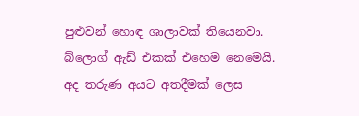පුළුවන් හොඳ ශාලාවක් තියෙනවා. බ්ලොග් ඇඩ් එකක් එහෙම නෙමෙයි. අද තරුණ අයට අතදීමක් ලෙස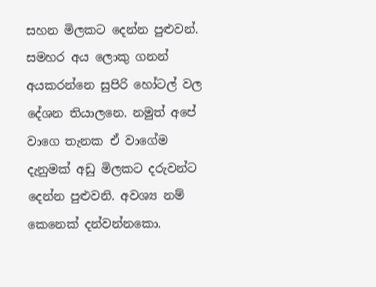සහන මිලකට දෙන්න පුළුවන්. සමහර අය ලොකු ගනන් අයකරන්නෙ සුපිරි හෝටල් වල දේශන තියාලනෙ. නමුත් අපේ වාගෙ තැනක ඒ වාගේම දැනුමක් අඩු මිලකට දරුවන්ට දෙන්න පුළුවනි. අවශ්‍ය නම් කෙනෙක් දන්වන්නකො.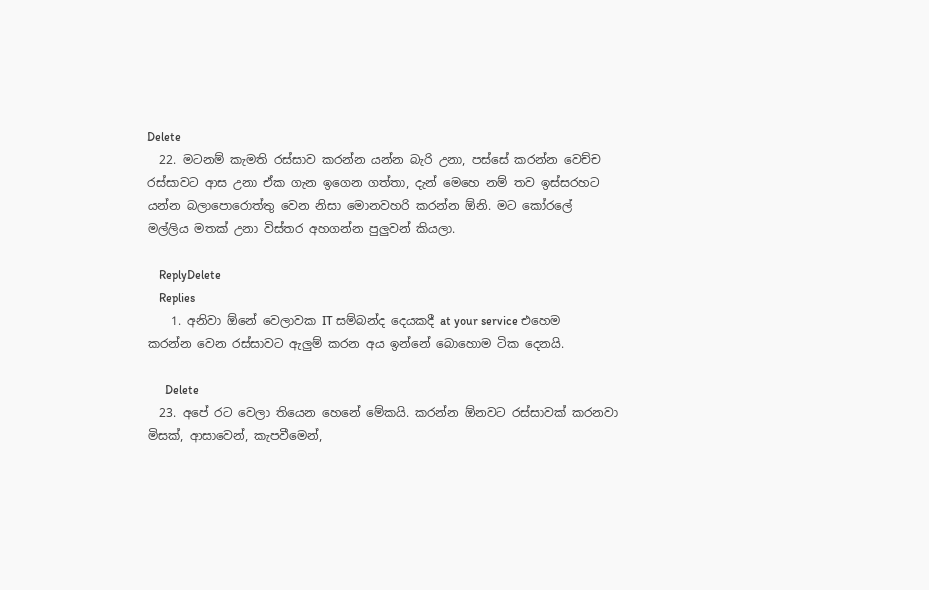Delete
  22. මටනම් කැමති රස්සාව කරන්න යන්න බැරි උනා, පස්සේ කරන්න වෙච්ච රස්සාවට ආස උනා ඒක ගැන ඉගෙන ගත්තා, දැන් මෙහෙ නම් තව ඉස්සරහට යන්න බලාපොරොත්තු වෙන නිසා මොනවහරි කරන්න ඕනි. මට කෝරලේ මල්ලිය මතක් උනා විස්තර අහගන්න පුලුවන් කියලා.

    ReplyDelete
    Replies
    1. අනිවා ඕනේ වෙලාවක IT සම්බන්ද දෙයකදී at your service එහෙම කරන්න වෙන රස්සාවට ඇලුම් කරන අය ඉන්නේ බොහොම ටික දෙනයි.

      Delete
  23. අපේ රට වෙලා තියෙන හෙනේ මේකයි. කරන්න ඕනවට රස්සාවක් කරනවා මිසක්, ආසාවෙන්, කැපවීමෙන්,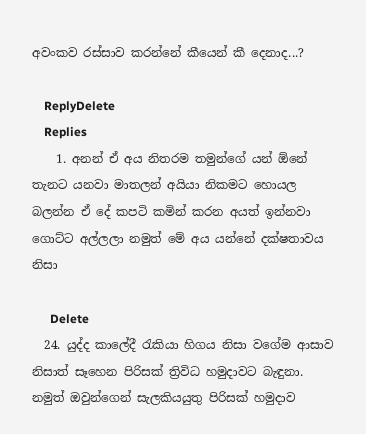අවංකව රස්සාව කරන්නේ කීයෙන් කී දෙනාද...?

    ReplyDelete
    Replies
    1. අනන් ඒ අය නිතරම තමුන්ගේ යන් ඕනේ තැනට යනවා මාතලන් අයියා නිකමට හොයල බලන්න ඒ දේ කපටි කමින් කරන අයත් ඉන්නවා ගොට්ට අල්ලලා නමුත් මේ අය යන්නේ දක්ෂතාවය නිසා

      Delete
  24. යුද්ද කාලේදී රැකියා හිගය නිසා වගේම ආසාව නිසාත් සෑහෙන පිරිසක් ත්‍රිවිධ හමුදාවට බැඳුනා. නමුත් ඔවුන්ගෙන් සැලකියයුතු පිරිසක් හමුදාව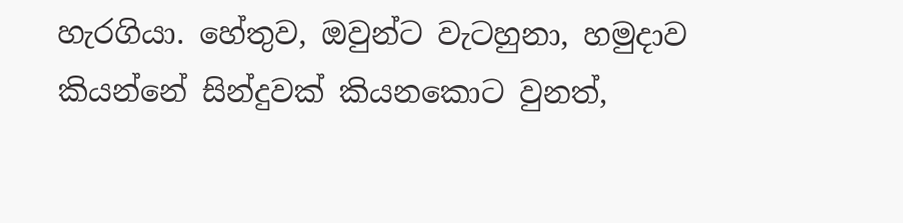හැරගියා. හේතුව, ඔවුන්ට වැටහුනා, හමුදාව කියන්නේ සින්දුවක් කියනකොට වුනත්,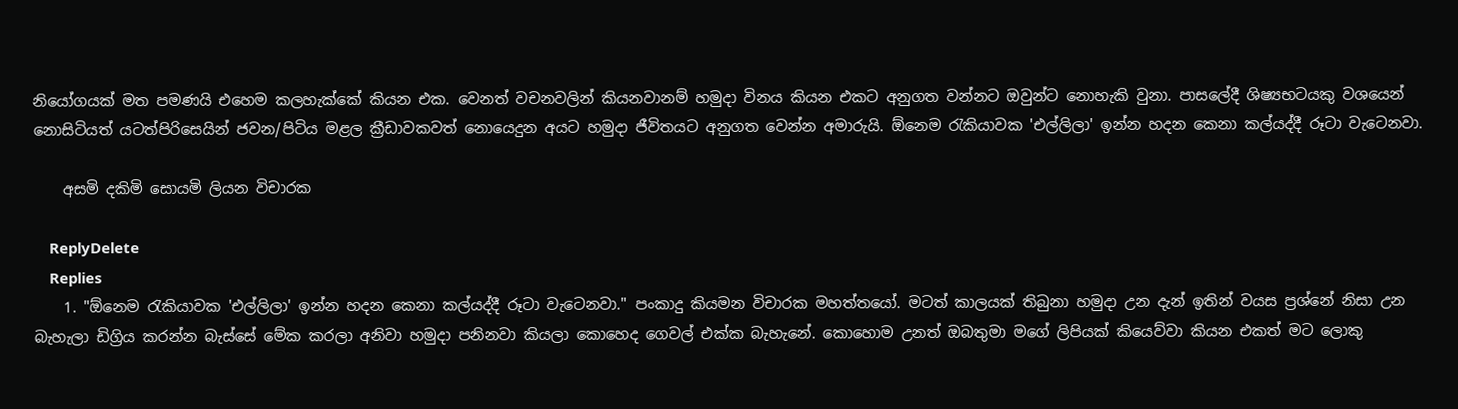නියෝගයක් මත පමණයි එහෙම කලහැක්කේ කියන එක. වෙනත් වචනවලින් කියනවානම් හමුදා විනය කියන එකට අනුගත වන්නට ඔවුන්ට නොහැකි වුනා. පාසලේදී ශිෂ්‍යභටයකු වශයෙන් නොසිටියත් යටත්පිරිසෙයින් ජවන/පිටිය මළල ක්‍රීඩාවකවත් නොයෙදුන අයට හමුදා ජීවිතයට අනුගත වෙන්න අමාරුයි. ඕනෙම රැකියාවක 'එල්ලිලා' ඉන්න හදන කෙනා කල්යද්දී රූටා වැටෙනවා.

    අසමි දකිමි සොයමි ලියන විචාරක

    ReplyDelete
    Replies
    1. "ඕනෙම රැකියාවක 'එල්ලිලා' ඉන්න හදන කෙනා කල්යද්දී රූටා වැටෙනවා." පංකාදු කියමන විචාරක මහත්තයෝ. මටත් කාලයක් තිබුනා හමුදා උන දැන් ඉතින් වයස ප්‍රශ්නේ නිසා උන බැහැලා ඩිග්‍රිය කරන්න බැස්සේ මේක කරලා අනිවා හමුදා පනිනවා කියලා කොහෙද ගෙවල් එක්ක බැහැනේ. කොහොම උනත් ඔබතුමා මගේ ලිපියක් කියෙව්වා කියන එකත් මට ලොකු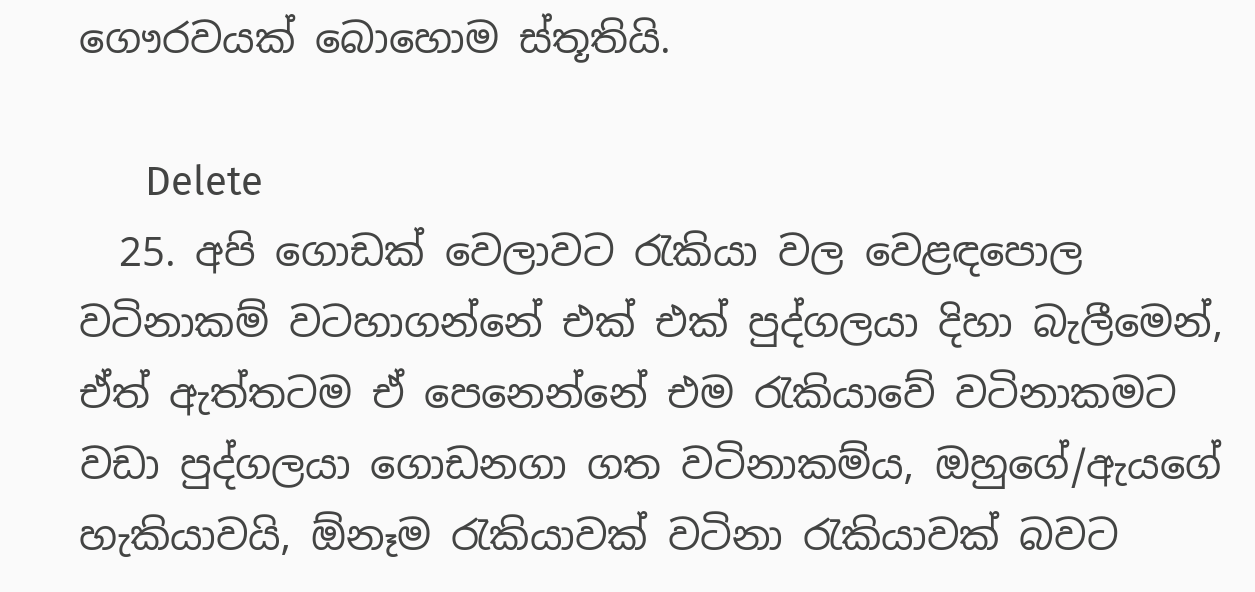ගෞරවයක් බොහොම ස්තූතියි.

      Delete
  25. අපි ගොඩක් වෙලාවට රැකියා වල වෙළඳපොල වටිනාකම් වටහාගන්නේ එක් එක් පුද්ගලයා දිහා බැලීමෙන්, ඒත් ඇත්තටම ඒ පෙනෙන්නේ එම රැකියාවේ වටිනාකමට වඩා පුද්ගලයා ගොඩනගා ගත වටිනාකම්ය, ඔහුගේ/ඇයගේ හැකියාවයි, ඕනෑම රැකියාවක් වටිනා රැකියාවක් බවට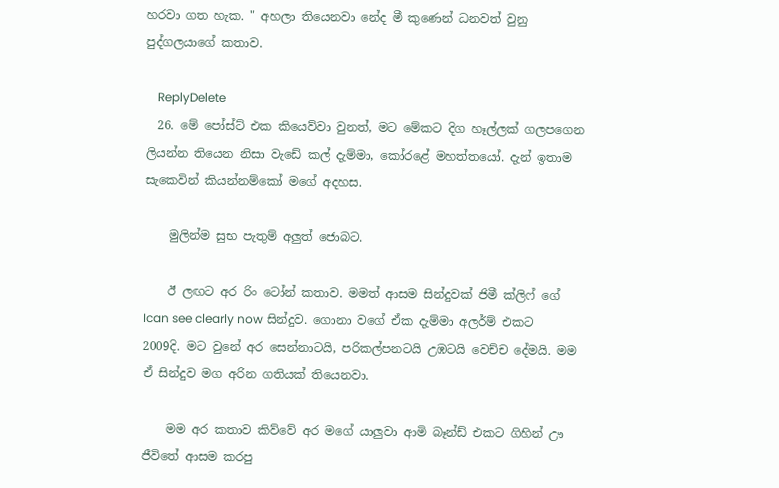හරවා ගත හැක. " අහලා තියෙනවා නේද මී කුණෙන් ධනවත් වුනු පුද්ගලයාගේ කතාව.

    ReplyDelete
  26. මේ පෝස්ට් එක කියෙව්වා වුනත්, මට මේකට දිග හෑල්ලක් ගලපගෙන ලියන්න තියෙන නිසා වැඩේ කල් දැම්මා, කෝරළේ මහත්තයෝ. දැන් ඉතාම සැකෙවින් කියන්නම්කෝ මගේ අදහස.

    මුලින්ම සුභ පැතුම් අලුත් ජොබට.

    ඊ ලඟට අර රිං ටෝන් කතාව. මමත් ආසම සින්දුවක් ජිමී ක්ලිෆ් ගේ Ican see clearly now සින්දුව. ගොනා වගේ ඒක දැම්මා අලර්ම් එකට 2009දි. මට වුනේ අර සෙන්නාටයි, පරිකල්පනටයි උඹටයි වෙච්ච දේමයි. මම ඒ සින්දුව මග අරින ගතියක් තියෙනවා.

    මම අර කතාව කිව්වේ අර මගේ යාලුවා ආමි බෑන්ඩ් එකට ගිහින් ඌ ජීවිතේ ආසම කරපු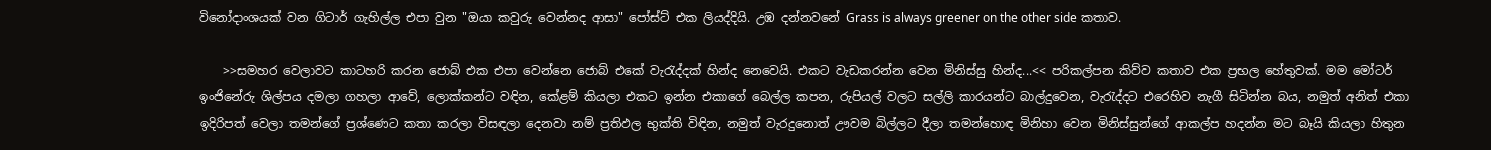විනෝදාංශයක් වන ගිටාර් ගැහිල්ල එපා වුන "ඔයා කවුරු වෙන්නද ආසා" පෝස්ට් එක ලියද්දියි. උඹ දන්නවනේ Grass is always greener on the other side කතාව.

    >>සමහර වෙලාවට කාටහරි කරන ජොබ් එක එපා වෙන්නෙ ජොබ් එකේ වැරැද්දක් හින්ද නෙවෙයි. එකට වැඩකරන්න වෙන මිනිස්සු හින්ද...<< පරිකල්පන කිව්ව කතාව එක ප්‍රභල හේතුවක්. මම මෝටර් ඉංජිනේරු ශිල්පය දමලා ගහලා ආවේ, ලොක්කන්ට වඳින, කේළම් කියලා එකට ඉන්න එකාගේ බෙල්ල කපන, රුපියල් වලට සල්ලි කාරයන්ට බාල්දුවෙන, වැ‍රැද්දට එරෙහිව නැගී සිටින්න බය, නමුත් අනිත් එකා ඉදිරිපත් වෙලා තමන්ගේ ප්‍රශ්ණෙට කතා කරලා විසඳලා දෙනවා නම් ප්‍රතිඵල භුක්ති විඳින, නමුත් වැරදුනොත් ඌවම බිල්ලට දීලා තමන්හොඳ මිනිහා වෙන මිනිස්සුන්ගේ ආකල්ප හදන්න මට බෑයි කියලා හිතුන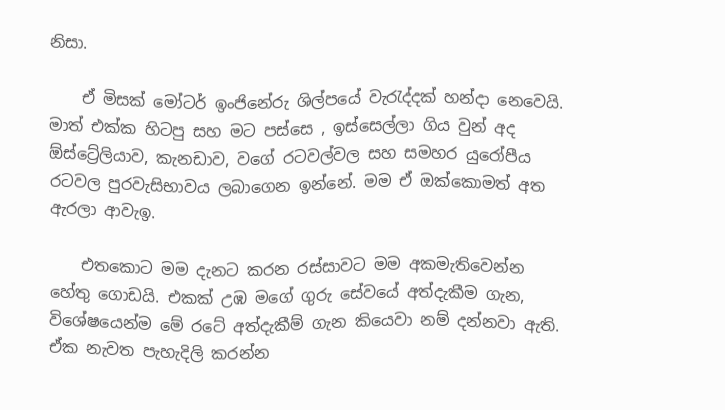නිසා.

    ඒ මිසක් මෝටර් ඉංජිනේරු ශිල්පයේ වැ‍රැද්දක් හන්දා නෙවෙයි. මාත් එක්ක හිටපු සහ මට පස්සෙ , ඉස්සෙල්ලා ගිය වුන් අද ඕස්ට්‍රේලියාව, කැනඩාව, වගේ රටවල්වල සහ සමහර යුරෝපීය රටවල පුරවැසිභාවය ලබාගෙන ඉන්නේ. මම ඒ ඔක්කොමත් අත ඇරලා ආවැඉ.

    එතකොට මම දැනට කරන රස්සාවට මම අකමැතිවෙන්න හේතු ගොඩයි. එකක් උඹ මගේ ගුරු සේවයේ අත්දැකීම ගැන, විශේෂයෙන්ම මේ රටේ අත්දැකීම් ගැන කියෙවා නම් දන්නවා ඇති. ඒක නැවත පැහැදිලි කරන්න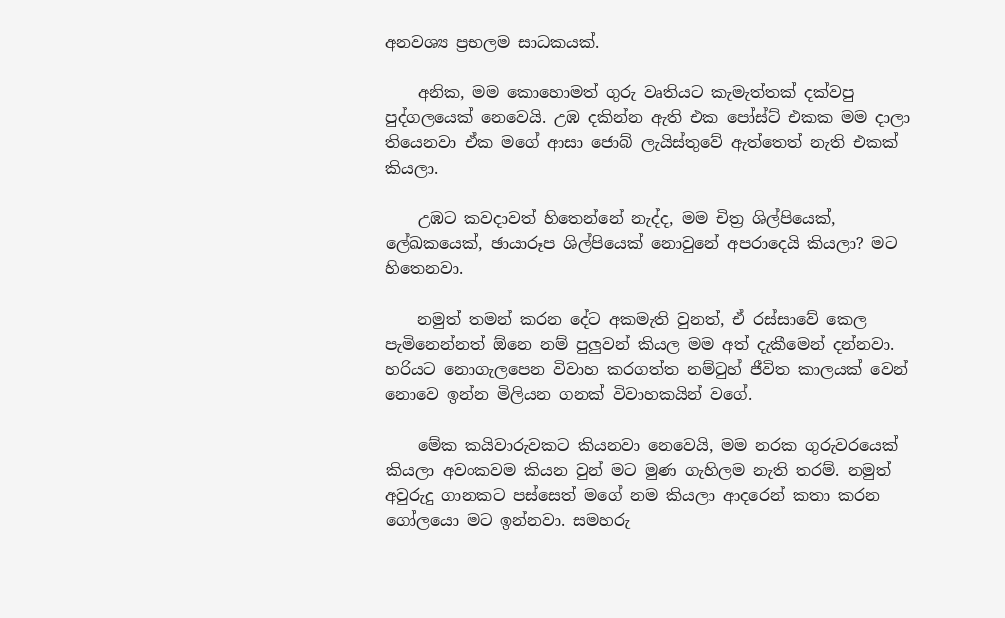අනවශ්‍ය ප්‍රභලම සාධකයක්.

    අනික, මම කොහොමත් ගුරු වෘතියට කැමැත්තක් දක්වපු පුද්ගලයෙක් නෙවෙයි. උඹ දකින්න ඇති එක පෝස්ට් එකක මම දාලා තියෙනවා ඒක මගේ ආසා ජොබ් ලැයිස්තුවේ ඇත්තෙත් නැති එකක් කියලා.

    උඹට කවදාවත් හිතෙන්නේ නැද්ද, මම චිත්‍ර ශිල්පියෙක්, ලේඛකයෙක්, ඡායාරූප ශිල්පියෙක් නොවුනේ අපරාදෙයි කියලා? මට හිතෙනවා.

    නමුත් තමන් කරන දේට අකමැති වුනත්, ඒ රස්සාවේ කෙල පැමිනෙන්නත් ඕනෙ නම් පුලුවන් කියල මම අත් දැකීමෙන් දන්නවා. හරියට නොගැලපෙන විවාහ කරගත්ත නම්‍ටුහ් ජීවිත කාලයක් වෙන් නොවෙ ඉන්න මිලියන ගනක් විවාහකයින් වගේ.

    මේක කයිවාරුවකට කියනවා නෙවෙයි, මම නරක ගුරුවරයෙක් කියලා අවංකවම කියන වුන් මට මුණ ගැහිලම නැති තරම්. නමුත් අවුරුදු ගානකට පස්සෙත් මගේ නම කියලා ආදරෙන් කතා කරන ගෝලයො මට ඉන්නවා. සමහරු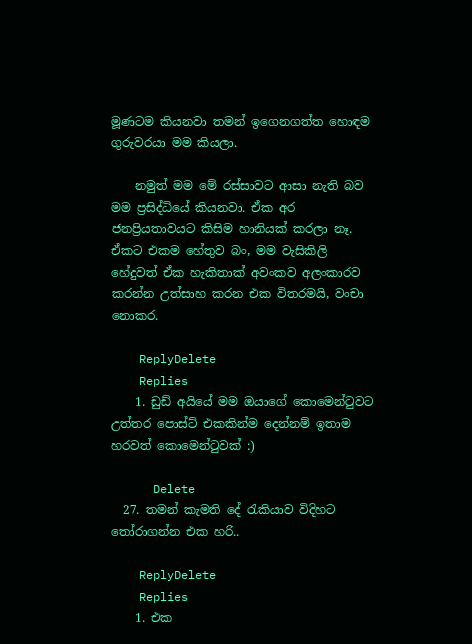මූණටම කියනවා තමන් ඉගෙනගත්ත හොඳම ගුරුවරයා මම කියලා.

    නමුත් මම මේ රස්සාවට ආසා නැති බව මම ප්‍රසිද්ධියේ කියනවා. ඒක අර ජනප්‍රියතාවයට කිසිම හානියක් කරලා නෑ. ඒකට එකම හේතුව බං, මම වැසිකිලි හේදුවත් ඒක හැකිතාක් අවංකව අලංකාරව කරන්න උත්සාහ කරන එක විතරමයි, වංචා නොකර.

    ReplyDelete
    Replies
    1. ඩුඩ් අයියේ මම ඔයාගේ කොමෙන්ටුවට උත්තර පොස්ට් එකකින්ම දෙන්නම් ඉතාම හරවත් කොමෙන්ටුවක් :)

      Delete
  27. තමන් කැමති දේ රැකියාව විදිහට තෝරාගන්න එක හරි..

    ReplyDelete
    Replies
    1. එක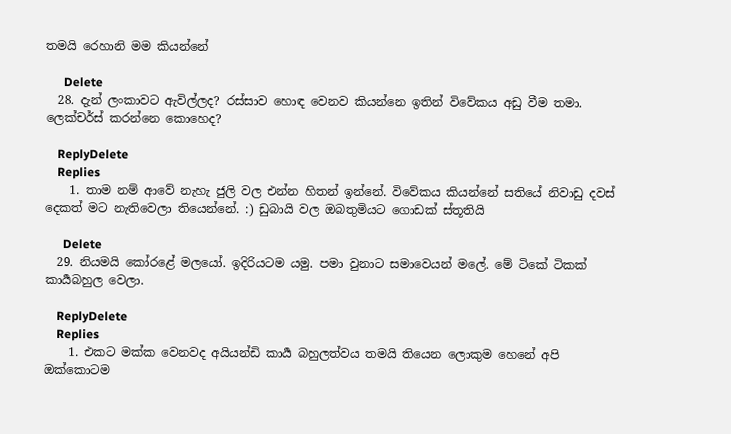තමයි රෙහානි මම කියන්නේ

      Delete
  28. දැන් ලංකාවට ඇවිල්ලද? රස්සාව හොඳ වෙනව කියන්නෙ ඉතින් විවේකය අඩු වීම තමා. ලෙක්චර්ස් කරන්නෙ කොහෙද?

    ReplyDelete
    Replies
    1. තාම නම් ආවේ නැහැ ජුලි වල එන්න හිතන් ඉන්නේ. විවේකය කියන්නේ සතියේ නිවාඩු දවස් දෙකත් මට නැතිවෙලා තියෙන්නේ. :) ඩුබායි වල ඔබතුමියට ගොඩක් ස්තූතියි

      Delete
  29. නියමයි කෝරළේ මලයෝ. ඉදිරියටම යමු. පමා වුනාට සමාවෙයන් මලේ. මේ ටිකේ ටිකක් කාර්‍යබහුල වෙලා.

    ReplyDelete
    Replies
    1. එකට මක්ක වෙනවද අයියන්ඩි කාර්‍ය බහුලත්වය තමයි තියෙන ලොකුම හෙනේ අපි ඔක්කොටම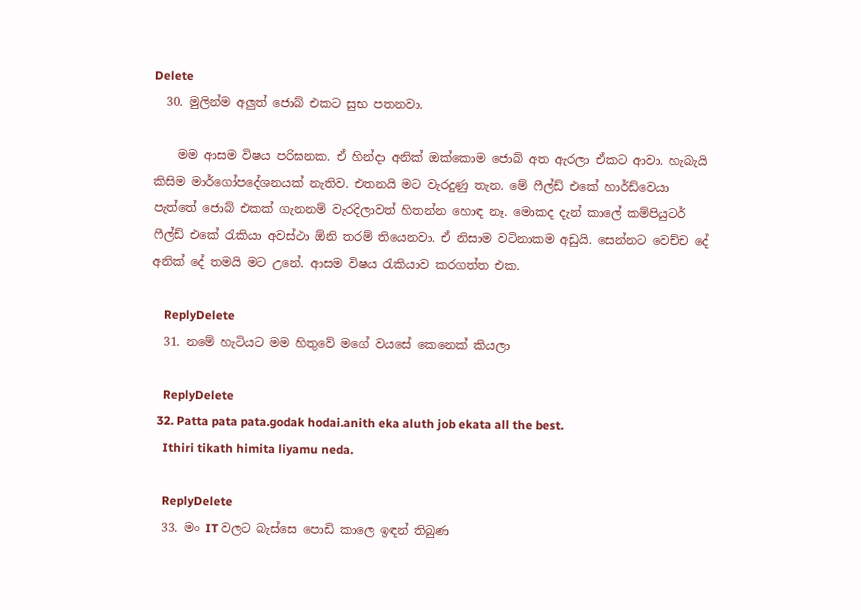Delete
  30. මුලින්ම අලුත් ජොබ් එකට සුභ පතනවා.

    මම ආසම විෂය පරිඝනක. ඒ හින්දා අනික් ඔක්කොම ජොබ් අත ඇරලා ඒකට ආවා. හැබැයි කිසිම මාර්ගෝපදේශනයක් නැතිව. එතනයි මට වැරදුණු තැන. මේ ෆීල්ඩ් එකේ හාර්ඩ්වෙයා පැත්තේ ජොබ් එකක් ගැනනම් වැරදිලාවත් හිතන්න හොඳ නෑ. මොකද දැන් කාලේ කම්පියුටර් ෆීල්ඩ් එකේ රැකියා අවස්ථා ඕනි තරම් තියෙනවා. ඒ නිසාම වටිනාකම අඩුයි. සෙන්නට වෙච්ච දේ අනික් දේ තමයි මට උනේ. ආසම විෂය රැකියාව කරගත්ත එක.

    ReplyDelete
  31. නමේ හැටියට මම හිතුවේ මගේ වයසේ කෙනෙක් කියලා

    ReplyDelete
  32. Patta pata pata.godak hodai.anith eka aluth job ekata all the best.
    Ithiri tikath himita liyamu neda.

    ReplyDelete
  33. මං IT වලට බැස්සෙ පොඩි කාලෙ ඉඳන් තිබුණ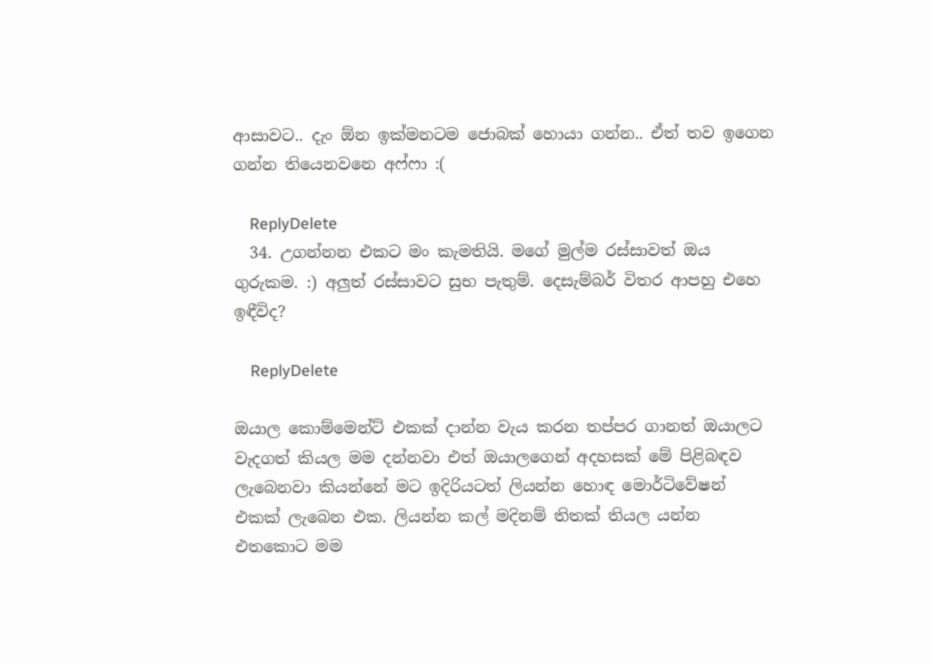ආසාවට.. දැං ඕන ඉක්මනටම ජොබක් හොයා ගන්න.. ඒත් තව ඉගෙන ගන්න තියෙනවනෙ අෆ්ෆා :(

    ReplyDelete
  34. උගන්නන එකට මං කැමතියි. මගේ මුල්ම රස්සාවත් ඔය ගුරුකම. :) අලුත් රස්සාවට සුභ පැතුම්. දෙසැම්බර් විතර ආපහු එහෙ ඉඳීවිද?

    ReplyDelete

ඔයාල කොම්මෙන්ට් එකක් දාන්න වැය කරන තප්පර ගානත් ඔයාලට වැදගත් කියල මම දන්නවා එත් ඔයාලගෙන් අදහසක් මේ පිළිබඳව ලැබෙනවා කියන්නේ මට ඉදිරියටත් ලියන්න හොඳ මොර්ටිවේෂන් එකක් ලැබෙන එක. ලියන්න කල් මදිනම් තිතක් තියල යන්න එතකොට මම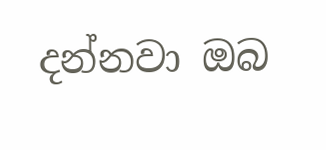දන්නවා ඔබ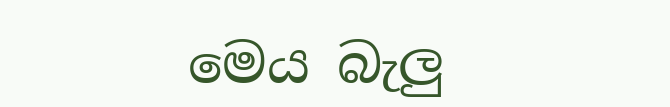මෙය බැලු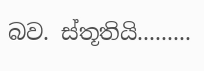බව. ස්තූතියි.........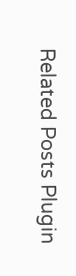Related Posts Plugin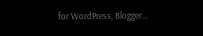for WordPress, Blogger...